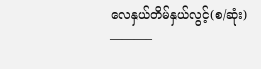လေနှယ်တိမ်နှယ်လွင့်(စ/ဆုံး)
———–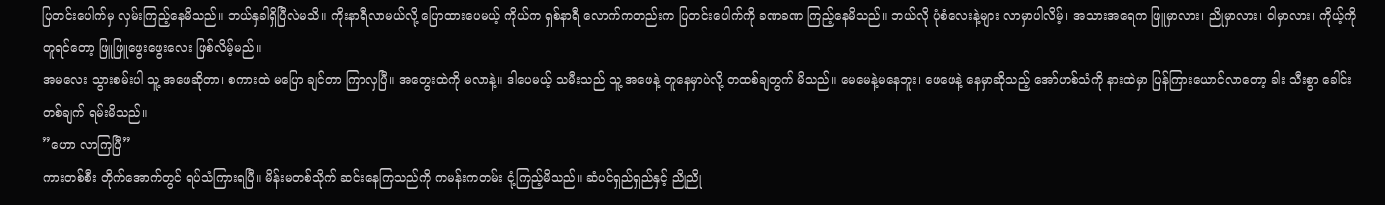ပြတင်းပေါက်မှ လှမ်းကြည့်နေမိသည်။ ဘယ်နှခါရှိပြီလဲမသိ။ ကိုးနာရီလာမယ်လို့ ပြောထားပေမယ့် ကိုယ်က ရှစ်နာရီ လောက်ကတည်းက ပြတင်းပေါက်ကို ခဏခဏ ကြည့်နေမိသည်။ ဘယ်လို ပုံစံလေးနဲ့များ လာမှာပါလိမ့်၊ အသားအရေက ဖြူမှာလား၊ ညိုမှာလား၊ ဝါမှာလား၊ ကိုယ့်ကို တူရင်တော့ ဖြူဖြူဖွေးဖွေးလေး ဖြစ်လိမ့်မည်။
အမလေး သွားစမ်းပါ သူ့ အဖေဆိုတာ၊ စကားထဲ မပြော ချင်တာ ကြာလှပြီ။ အတွေးထဲကို မလာနဲ့။ ဒါပေမယ့် သမီးသည် သူ့ အဖေနဲ့ တူနေမှာပဲလို့ တထစ်ချတွက် မိသည်။ မေမေနဲ့မနေဘူး၊ ဖေဖေနဲ့ နေမှာဆိုသည့် အော်ဟစ်သံကို နားထဲမှာ ပြန်ကြားယောင်လာတော့ ခါး သီးစွာ ခေါင်းတစ်ချက် ရမ်းမိသည်။
”ဟော လာကြပြီ”
ကားတစ်စီး တိုက်အောက်တွင် ရပ်သံကြားရပြီ။ မိန်းမတစ်သိုက် ဆင်းနေကြသည်ကို ကမန်းကတမ်း ငုံ့ကြည့်မိသည်။ ဆံပင်ရှည်ရှည်နှင့် ညိုညို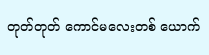တုတ်တုတ် ကောင်မလေးတစ် ယောက်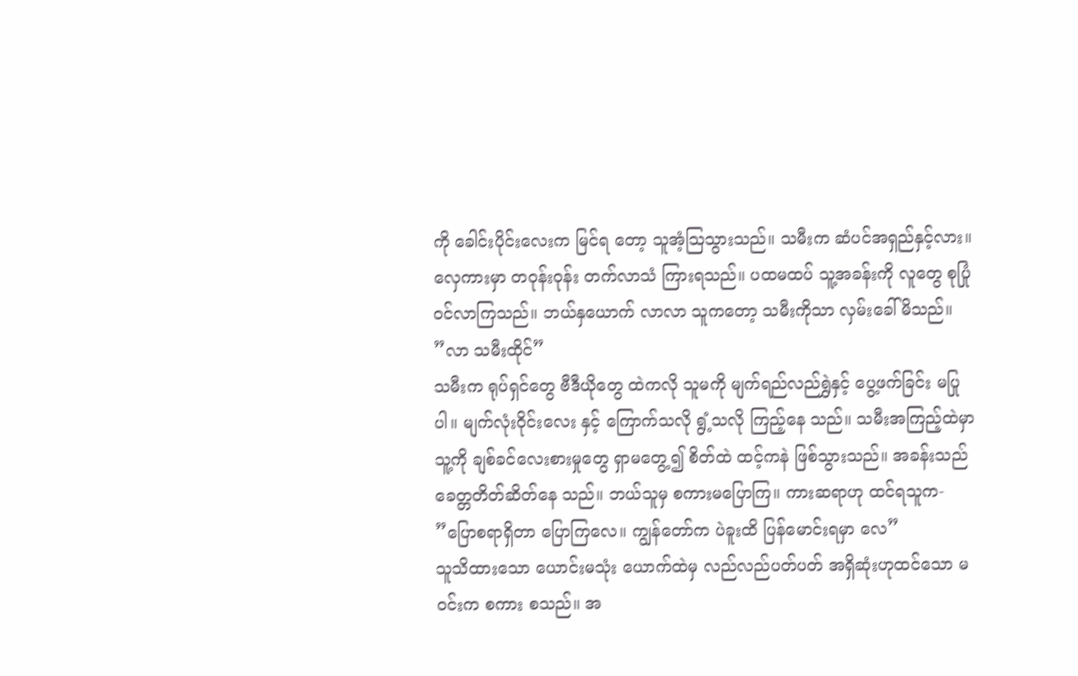ကို ခေါင်းပိုင်းလေးက မြင်ရ တော့ သူအံ့သြသွားသည်။ သမီးက ဆံပင်အရှည်နှင့်လား။ လှေကားမှာ တဝုန်းဝုန်း တက်လာသံ ကြားရသည်။ ပထမထပ် သူ့အခန်းကို လူတွေ စုပြုံ ဝင်လာကြသည်။ ဘယ်နှယောက် လာလာ သူကတော့ သမီးကိုသာ လှမ်းခေါ်မိသည်။
”လာ သမီးထိုင်”
သမီးက ရုပ်ရှင်တွေ ဗီဒီယိုတွေ ထဲကလို သူမကို မျက်ရည်လည်ရွှဲနှင့် ပွေ့ဖက်ခြင်း မပြုပါ။ မျက်လုံးဝိုင်းလေး နှင့် ကြောက်သလို ရွံ့သလို ကြည့်နေ သည်။ သမီးအကြည့်ထဲမှာ သူ့ကို ချစ်ခင်လေးစားမှုတွေ ရှာမတွေ့၍ စိတ်ထဲ ထင့်ကနဲ ဖြစ်သွားသည်။ အခန်းသည် ခေတ္တတိတ်ဆိတ်နေ သည်။ ဘယ်သူမှ စကားမပြောကြ။ ကားဆရာဟု ထင်ရသူက-
”ပြောစရာရှိတာ ပြောကြလေ။ ကျွန်တော်က ပဲခူးထိ ပြန်မောင်းရမှာ လေ”
သူသိထားသော ယောင်းမသုံး ယောက်ထဲမှ လည်လည်ပတ်ပတ် အရှိဆုံးဟုထင်သော မဝင်းက စကား စသည်။ အ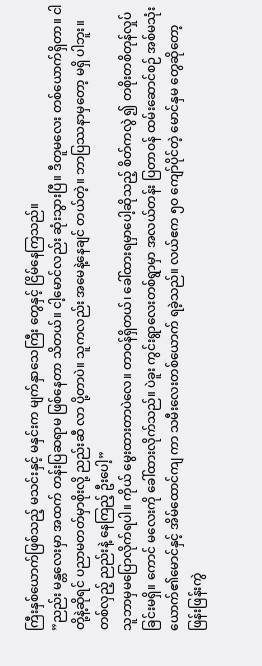ကြီးနှစ်ယောက်ဖြစ်သည့် မသင်းနှင့် မနှင်းက မျက်နှာသေကြီး တွေနှင့် ငြိမ်နေကြသည်။
”ညည်း မန္တလေးမှာ အထက် တန်းပြဆရာမ ဖြစ်နေတာ သိတယ်။ ငါ့မောင်လည်း ဆုံးသွားပြီ။ ဒီတူမလေး တစ်ယောက်ရှိတာ။ ငါတို့နဲ့ဆိုရင် ပညာမတတ်မှာစိုးလို့ ညည်းဆီ လာ ပို့တာပဲ။ သူကလည်း အမေနဲ့နေချင် တယ်တဲ့။ ဘာပြဿနာမှတော့ မရှိ ပါဘူး။ တစ်လှည့် ညည်းနဲ့ နေကြည့် ဦးပေါ့”
သူဘာမှမပြောလိုက်ရပါ။ ကိုယ် မွေးထားတာပဲလေ။ တာဝန်ရှိတယ်၊ ခေါ်ထားရမှာပေါ့ဆိုသည့် စိတ်ကလွဲ ၍ တစိုးတစိတုန်လှုပ်ခြင်းမရှိ။ ကောင် မလေးကို ခေါ်ထားလိုက်သည်။ ပဲခူး ကွင်းရွာလေးတစ်ရွာမှာ အလယ်တန်း ပြတာဝန် ထမ်းဆောင်စဉ် အစ်မသုံး ယောက်၏မောင်နှင့် အိမ်ထောင်ကျ ကာ သမီးလေးတစ်ယောက် ရခဲ့သည်။ လယ်ဧက ၅ဝ ကျော်ပိုင်တဲ့ မောင်နှမ တွေဆိုတော့ ဖြန်းဖြန်းကွဲ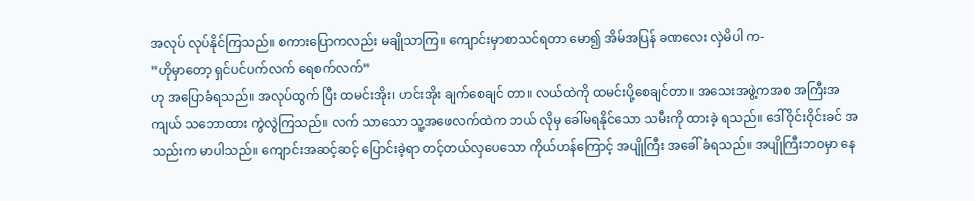အလုပ် လုပ်နိုင်ကြသည်။ စကားပြောကလည်း မချိုသာကြ။ ကျောင်းမှာစာသင်ရတာ မော၍ အိမ်အပြန် ခဏလေး လှဲမိပါ က-
”ဟိုမှာတော့ ရှင်ပင်ပက်လက် ရေစက်လက်”
ဟု အပြောခံရသည်။ အလုပ်ထွက် ပြီး ထမင်းအိုး၊ ဟင်းအိုး ချက်စေချင် တာ။ လယ်ထဲကို ထမင်းပို့စေချင်တာ။ အသေးအဖွဲ့ကအစ အကြီးအကျယ် သဘောထား ကွဲလွဲကြသည်။ လက် သာသော သူ့အဖေလက်ထဲက ဘယ် လိုမှ ခေါ်မရနိုင်သော သမီးကို ထားခဲ့ ရသည်။ ဒေါ်ဝိုင်းဝိုင်းခင် အသည်းက မာပါသည်။ ကျောင်းအဆင့်ဆင့် ပြောင်းခဲ့ရာ တင့်တယ်လှပေသော ကိုယ်ဟန်ကြောင့် အပျိုကြီး အခေါ် ခံရသည်။ အပျိုကြီးဘဝမှာ နေ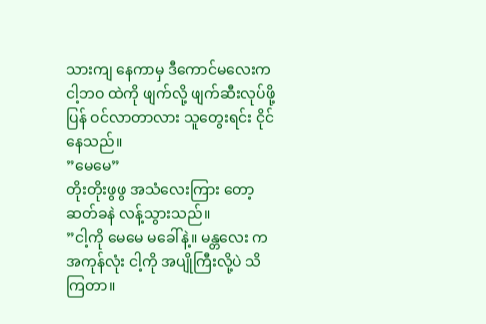သားကျ နေကာမှ ဒီကောင်မလေးက ငါ့ဘဝ ထဲကို ဖျက်လို့ ဖျက်ဆီးလုပ်ဖို့ ပြန် ဝင်လာတာလား သူတွေးရင်း ငိုင် နေသည်။
”မေမေ”
တိုးတိုးဖွဖွ အသံလေးကြား တော့ ဆတ်ခနဲ လန့်သွားသည်။
”ငါ့ကို မေမေ မခေါ်နဲ့။ မန္တလေး က အကုန်လုံး ငါ့ကို အပျိုကြီးလို့ပဲ သိကြတာ။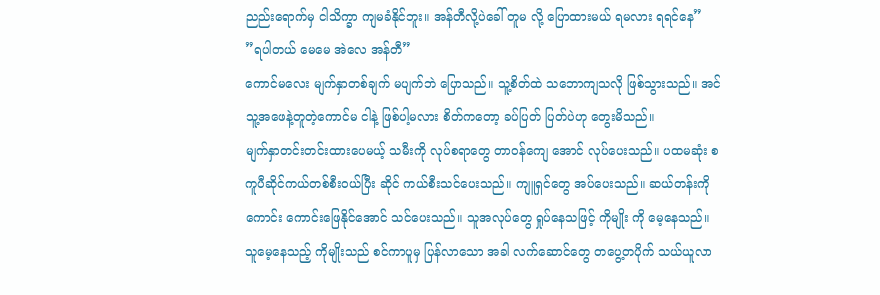ညည်းရောက်မှ ငါသိက္ခာ ကျမခံနိုင်ဘူး။ အန်တီလို့ပဲခေါ် တူမ လို့ ပြောထားမယ် ရမလား ရရင်နေ”
”ရပါတယ် မေမေ အဲလေ အန်တီ”
ကောင်မလေး မျက်နှာတစ်ချက် မပျက်ဘဲ ပြောသည်။ သူ့စိတ်ထဲ သဘောကျသလို ဖြစ်သွားသည်။ အင် သူ့အဖေနဲ့တူတဲ့ကောင်မ ငါနဲ့ ဖြစ်ပါ့မလား စိတ်ကတော့ ခပ်ပြတ် ပြတ်ပဲဟု တွေးမိသည်။
မျက်နှာတင်းတင်းထားပေမယ့် သမီးကို လုပ်စရာတွေ တာဝန်ကျေ အောင် လုပ်ပေးသည်။ ပထမဆုံး စကူပီဆိုင်ကယ်တစ်စီးဝယ်ပြီး ဆိုင် ကယ်စီးသင်ပေးသည်။ ကျူရှင်တွေ အပ်ပေးသည်။ ဆယ်တန်းကို ကောင်း ကောင်းဖြေနိုင်အောင် သင်ပေးသည်။ သူအလုပ်တွေ ရှုပ်နေသဖြင့် ကိုမျိုး ကို မေ့နေသည်။ သူမေ့နေသည့် ကိုမျိုးသည် စင်ကာပူမှ ပြန်လာသော အခါ လက်ဆောင်တွေ တပွေ့တပိုက် သယ်ယူလာ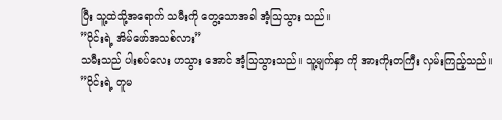ပြီး သူ့ထဲသို့အရောက် သမီးကို တွေ့သောအခါ အံ့သြသွား သည်။
”ဝိုင်းရဲ့ အိမ်ဖော်အသစ်လား”
သမီးသည် ပါးစပ်လေး ဟသွား အောင် အံ့သြသွားသည်။ သူ့မျက်နှာ ကို အားကိုးတကြီး လှမ်းကြည့်သည်။
”ဝိုင်းရဲ့ တူမ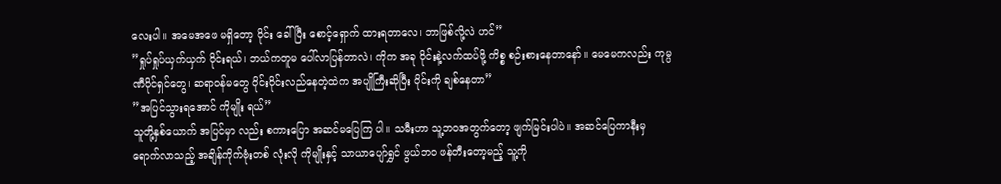လေးပါ။ အမေအဖေ မရှိတော့ ဝိုင်း ခေါ်ပြီး စောင့်ရှောက် ထားရတာလေ၊ ဘာဖြစ်လို့လဲ ဟင်”
”ရှုပ်ရှုပ်ယှက်ယှက် ဝိုင်းရယ်၊ ဘယ်ကတူမ ပေါ်လာပြန်တာလဲ၊ ကိုက အခု ဝိုင်းနဲ့လက်ထပ်ဖို့ ကိစ္စ စဉ်းစားနေတာနော်။ မေမေကလည်း ကုမ္ပဏီပိုင်ရှင်တွေ၊ ဆရာဝန်မတွေ ဝိုင်းဝိုင်းလည်နေတဲ့ထဲက အပျိုကြီးဆိုပြီး ဝိုင်းကို ချစ်နေတာ”
”အပြင်သွားရအောင် ကိုမျိုး ရယ်”
သူတို့နှစ်ယောက် အပြင်မှာ လည်း စကားပြော အဆင်မပြေကြ ပါ။ သမီးဟာ သူ့ဘဝအတွက်တော့ ဖျက်မြင်းပါပဲ။ အဆင်ပြေကာနီးမှ ရောက်လာသည့် အချိန်ကိုက်ဗုံးတစ် လုံးလို ကိုမျိုးနှင့် သာယာပျော်ရွှင် ဖွယ်ဘဝ ဖန်တီးတော့မည့် သူ့ကို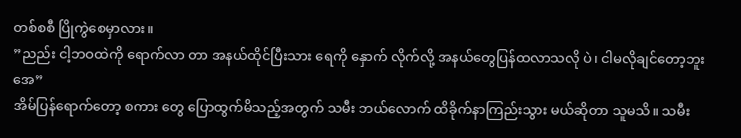တစ်စစီ ပြိုကွဲစေမှာလား။
”ညည်း ငါ့ဘဝထဲကို ရောက်လာ တာ အနယ်ထိုင်ပြီးသား ရေကို နှောက် လိုက်လို့ အနယ်တွေပြန်ထလာသလို ပဲ၊ ငါမလိုချင်တော့ဘူးအေ”
အိမ်ပြန်ရောက်တော့ စကား တွေ ပြောထွက်မိသည့်အတွက် သမီး ဘယ်လောက် ထိခိုက်နာကြည်းသွား မယ်ဆိုတာ သူမသိ။ သမီး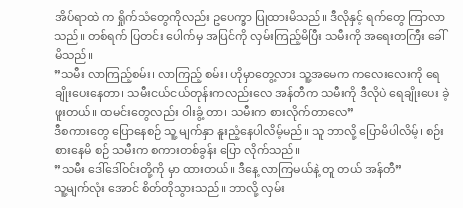အိပ်ရာထဲ က ရှိုက်သံတွေကိုလည်း ဥပေက္ခာ ပြုထားမိသည်။ ဒီလိုနှင့် ရက်တွေ ကြာလာသည်။ တစ်ရက် ပြတင်း ပေါက်မှ အပြင်ကို လှမ်းကြည့်မိပြီး သမီးကို အရေးတကြီး ခေါ်မိသည်။
”သမီး လာကြည့်စမ်း၊ လာကြည့် စမ်း၊ ဟိုမှာတွေ့လား သူ့အမေက ကလေးလေးကို ရေချိုးပေးနေတာ၊ သမီးငယ်ငယ်တုန်းကလည်းလေ အန်တီက သမီးကို ဒီလိုပဲ ရေချိုးပေး ခဲ့ဖူးတယ်။ ထမင်းတွေလည်း ဝါးခွံ့ တာ၊ သမီးက စားလိုက်တာလေ”
ဒီစကားတွေ ပြောနေစဉ် သူ့ မျက်နှာ နူးညံ့နေပါလိမ့်မည်။ သူ ဘာလို့ ပြောမိပါလိမ့်၊ စဉ်းစားနေမိ စဉ် သမီးက စကားတစ်ခွန်း ပြော လိုက်သည်။
”သမီး ဒေါ်ဒေါ်ဝင်းတို့ကို မှာ ထားတယ်။ ဒီနေ့ လာကြမယ်နဲ့ တူ တယ် အန်တီ”
သူ့မျက်လုံး အောင် စိတ်တိုသွားသည်။ ဘာလို့ လှမ်း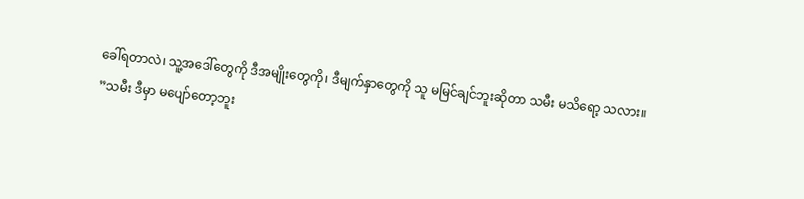ခေါ်ရတာလဲ၊ သူ့အဒေါ်တွေကို ဒီအမျိုးတွေကို၊ ဒီမျက်နှာတွေကို သူ မမြင်ချင်ဘူးဆိုတာ သမီး မသိရော့ သလား။
”သမီး ဒီမှာ မပျော်တော့ဘူး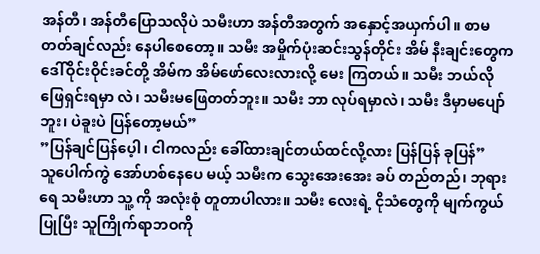အန်တီ၊ အန်တီပြောသလိုပဲ သမီးဟာ အန်တီအတွက် အနှောင့်အယှက်ပါ။ စာမတတ်ချင်လည်း နေပါစေတော့။ သမီး အမှိုက်ပုံးဆင်းသွန်တိုင်း အိမ် နီးချင်းတွေက ဒေါ်ဝိုင်းဝိုင်းခင်တို့ အိမ်က အိမ်ဖော်လေးလားလို့ မေး ကြတယ်။ သမီး ဘယ်လိုဖြေရှင်းရမှာ လဲ၊ သမီးမဖြေတတ်ဘူး။ သမီး ဘာ လုပ်ရမှာလဲ၊ သမီး ဒီမှာမပျော်ဘူး၊ ပဲခူးပဲ ပြန်တော့မယ်”
”ပြန်ချင်ပြန်ပေ့ါ၊ ငါကလည်း ခေါ်ထားချင်တယ်ထင်လို့လား ပြန်ပြန် ခုပြန်”
သူပေါက်ကွဲ အော်ဟစ်နေပေ မယ့် သမီးက သွေးအေးအေး ခပ် တည်တည်၊ ဘုရားရေ သမီးဟာ သူ့ ကို အလုံးစုံ တူတာပါလား။ သမီး လေးရဲ့ ငိုသံတွေကို မျက်ကွယ်ပြုပြီး သူကြိုက်ရာဘဝကို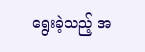ရွေးခဲ့သည့် အ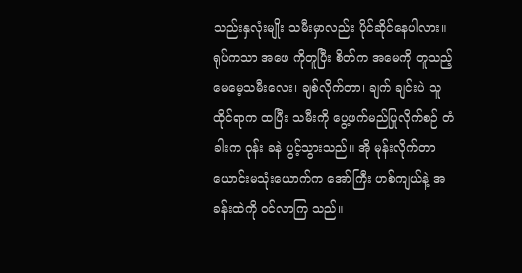သည်းနှလုံးမျိုး သမီးမှာလည်း ပိုင်ဆိုင်နေပါလား။ ရုပ်ကသာ အဖေ ကိုတူပြီး စိတ်က အမေကို တူသည့် မေမေ့သမီးလေး၊ ချစ်လိုက်တာ၊ ချက် ချင်းပဲ သူထိုင်ရာက ထပြီး သမီးကို ပွေ့ဖက်မည်ပြုလိုက်စဉ် တံခါးက ဝုန်း ခနဲ ပွင့်သွားသည်။ အို မုန်းလိုက်တာ ယောင်းမသုံးယောက်က အော်ကြီး ဟစ်ကျယ်နဲ့ အခန်းထဲကို ဝင်လာကြ သည်။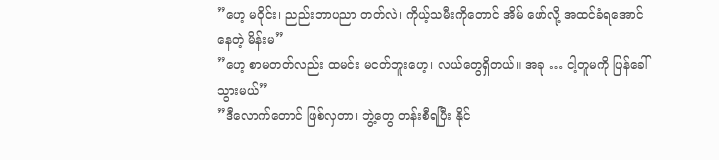”ဟေ့ မဝိုင်း၊ ညည်းဘာပညာ တတ်လဲ၊ ကိုယ့်သမီးကိုတောင် အိမ် ဖော်လို့ အထင်ခံရအောင် နေတဲ့ မိန်းမ”
”ဟေ့ စာမတတ်လည်း ထမင်း မငတ်ဘူးဟေ့၊ လယ်တွေရှိတယ်။ အခု … ငါ့တူမကို ပြန်ခေါ်သွားမယ်”
”ဒီလောက်တောင် ဖြစ်လှတာ၊ ဘွဲ့တွေ တန်းစီရပြီး နိုင်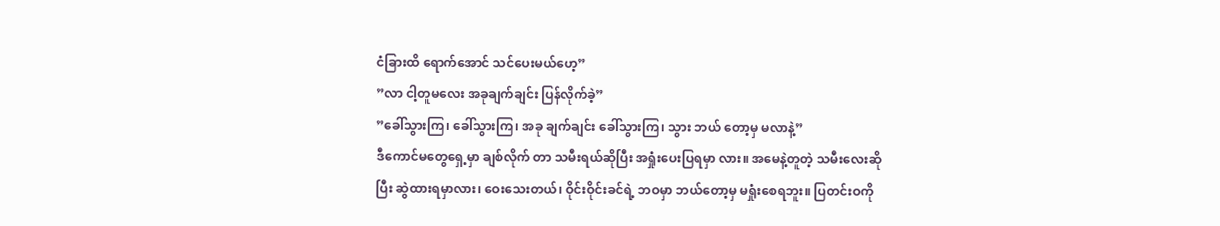ငံခြားထိ ရောက်အောင် သင်ပေးမယ်ဟေ့”
”လာ ငါ့တူမလေး အခုချက်ချင်း ပြန်လိုက်ခဲ့”
”ခေါ်သွားကြ၊ ခေါ်သွားကြ၊ အခု ချက်ချင်း ခေါ်သွားကြ၊ သွား ဘယ် တော့မှ မလာနဲ့”
ဒီကောင်မတွေရှေ့မှာ ချစ်လိုက် တာ သမီးရယ်ဆိုပြီး အရှုံးပေးပြရမှာ လား။ အမေနဲ့တူတဲ့ သမီးလေးဆိုပြီး ဆွဲထားရမှာလား၊ ဝေးသေးတယ်၊ ဝိုင်းဝိုင်းခင်ရဲ့ ဘဝမှာ ဘယ်တော့မှ မရှုံးစေရဘူး။ ပြတင်းဝကို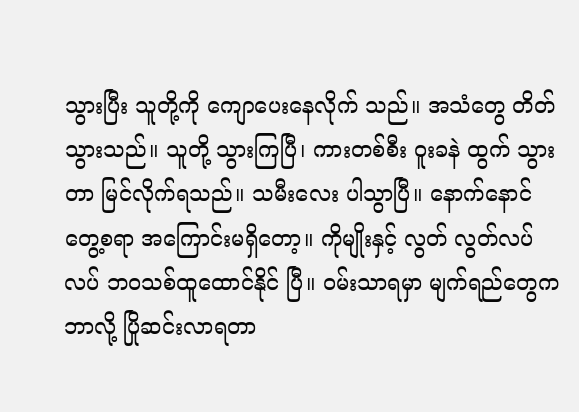သွားပြီး သူတို့ကို ကျောပေးနေလိုက် သည်။ အသံတွေ တိတ်သွားသည်။ သူတို့ သွားကြပြီ၊ ကားတစ်စီး ဝူးခနဲ ထွက် သွားတာ မြင်လိုက်ရသည်။ သမီးလေး ပါသွာပြီ။ နောက်နောင် တွေ့စရာ အကြောင်းမရှိတော့။ ကိုမျိုးနှင့် လွတ် လွတ်လပ်လပ် ဘဝသစ်ထူထောင်နိုင် ပြီ။ ဝမ်းသာရမှာ မျက်ရည်တွေက ဘာလို့ ပြိုဆင်းလာရတာ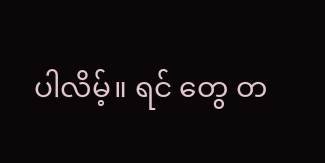ပါလိမ့်။ ရင် တွေ တ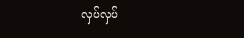လှပ်လှပ်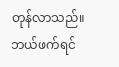တုန်လာသည်။ ဘယ်ဖက်ရင်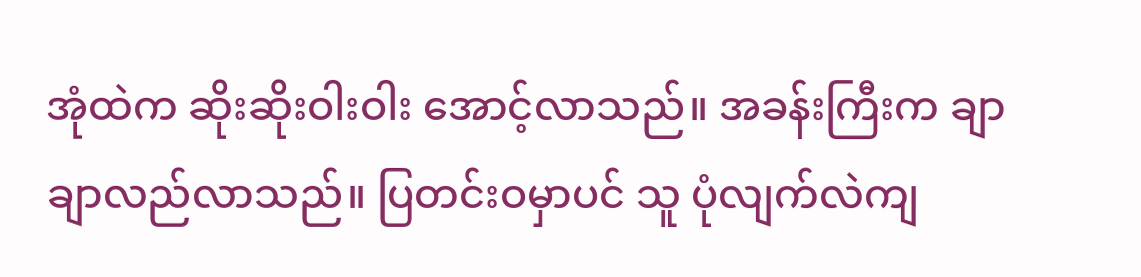အုံထဲက ဆိုးဆိုးဝါးဝါး အောင့်လာသည်။ အခန်းကြီးက ချာ ချာလည်လာသည်။ ပြတင်းဝမှာပင် သူ ပုံလျက်လဲကျ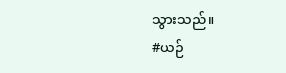သွားသည်။
#ယဉ်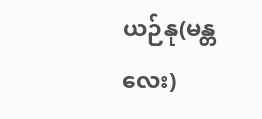ယဉ်နု(မန္တလေး)